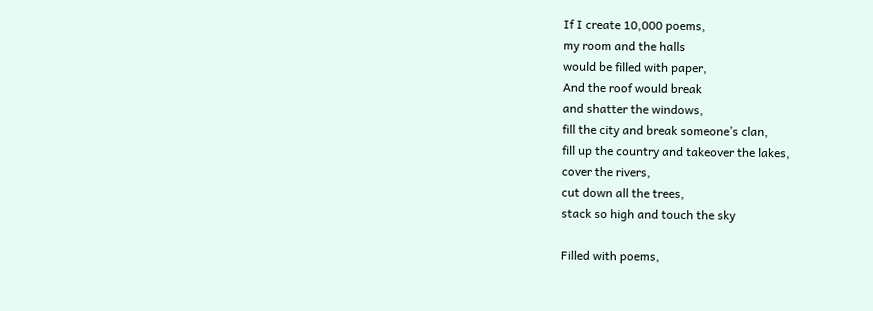If I create 10,000 poems,
my room and the halls
would be filled with paper,
And the roof would break
and shatter the windows,
fill the city and break someone’s clan,
fill up the country and takeover the lakes,
cover the rivers,
cut down all the trees,
stack so high and touch the sky

Filled with poems,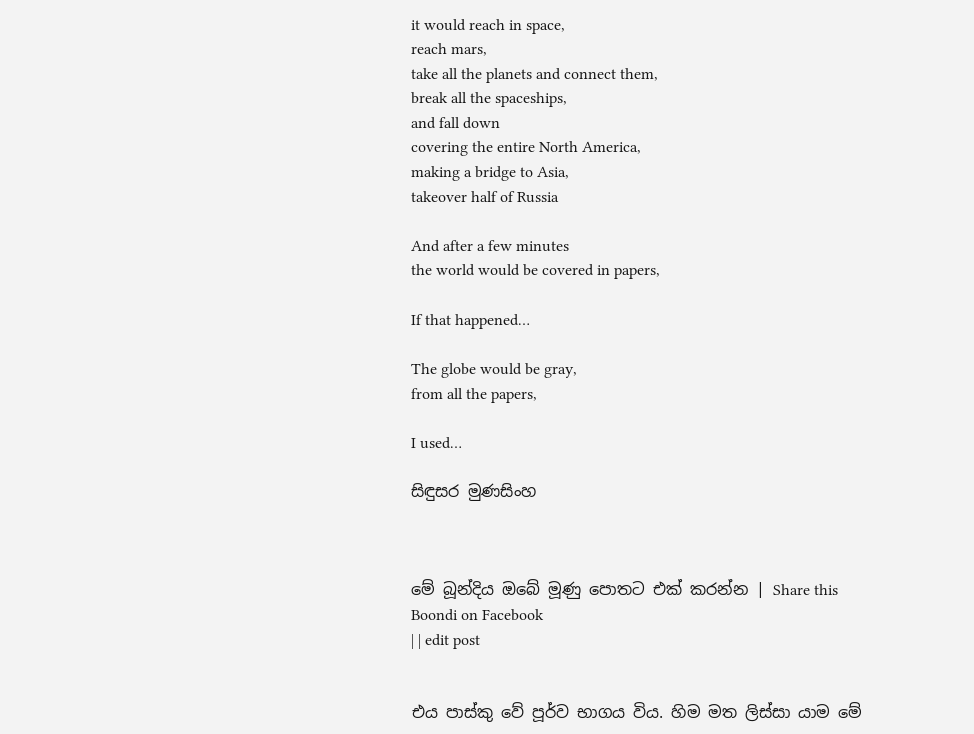it would reach in space,
reach mars,
take all the planets and connect them,
break all the spaceships,
and fall down
covering the entire North America,
making a bridge to Asia,
takeover half of Russia

And after a few minutes
the world would be covered in papers,

If that happened…

The globe would be gray,
from all the papers,

I used…

සිඳුසර මුණසිංහ



මේ බූන්දිය ඔබේ මූණු පොතට එක් කරන්න | Share this Boondi on Facebook
| | edit post


එය පාස්කු වේ පූර්ව භාගය විය. හිම මත ලිස්සා යාම මේ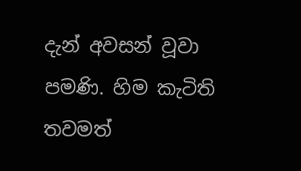දැන් අවසන් වූවා පමණි. හිම කැටිති තවමත්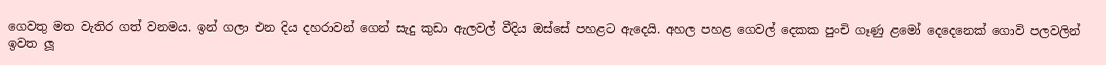ගෙවතු මත වැතිර ගත් වනමය. ඉන් ගලා එන දිය දහරාවන් ගෙන් සැදු කුඩා ඇලවල් වීදිය ඔස්සේ පහළට ඇදෙයි. අහල පහළ ගෙවල් දෙකක පුංචි ගෑණු ළමෝ දෙදෙනෙක් ගොවි පලවලින් ඉවත ලූ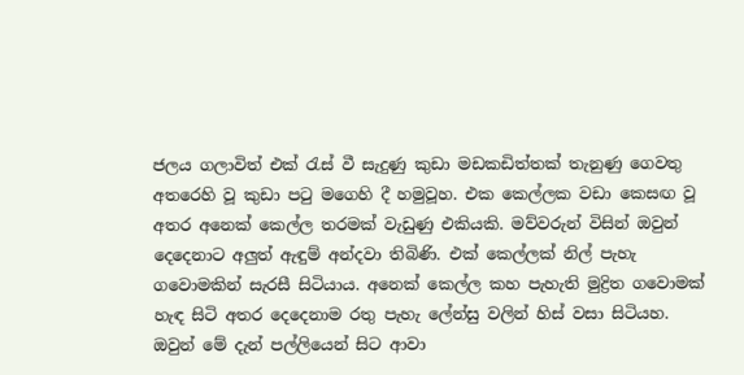ජලය ගලාවිත් එක් රැස් වී සැදුණු කුඩා මඩකඩිත්තක් තැනුණු ගෙවතු අතරෙහි වූ කුඩා පටු මගෙහි දී හමුවූහ. එක කෙල්ලක වඩා කෙසඟ වූ අතර අනෙක් කෙල්ල තරමක් වැඩුණු එකියකි. මව්වරුන් විසින් ඔවුන් දෙදෙනාට අලුත් ඇඳුම් අන්දවා තිබිණි. එක් කෙල්ලක් නිල් පැහැ ගවොමකින් සැරසී සිටියාය. අනෙක් කෙල්ල කහ පැහැති මුද්‍රිත ගවොමක් හැඳ සිටි අතර දෙදෙනාම රතු පැහැ ලේන්සු වලින් හිස් වසා සිටියහ. ඔවුන් මේ දැන් පල්ලියෙන් සිට ආවා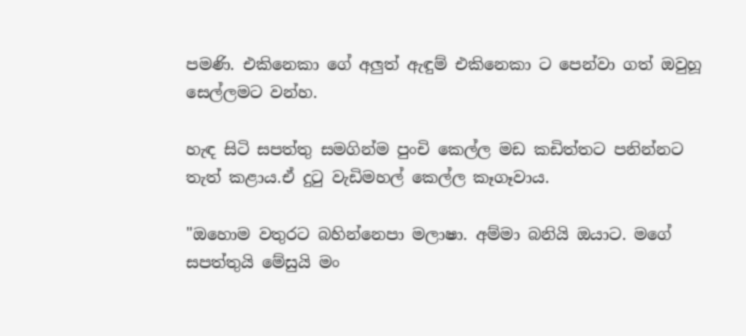පමණි. එකිනෙකා ගේ අලුත් ඇඳුම් එකිනෙකා ට පෙන්වා ගත් ඔවුහූ සෙල්ලමට වන්හ.

හැඳ සිටි සපත්තු සමගින්ම පුංචි කෙල්ල මඩ කඩිත්තට පනින්නට තැත් කළාය.ඒ දුටු වැඩිමහල් කෙල්ල කෑගෑවාය.

"ඔහොම වතුරට බහින්නෙපා මලාෂා. අම්මා බනියි ඔයාට. මගේ සපත්තුයි මේසුයි මං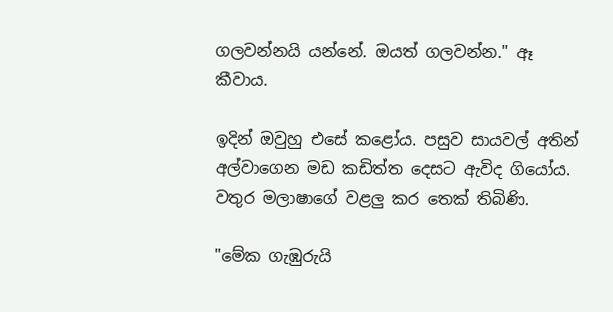ගලවන්නයි යන්නේ. ඔයත් ගලවන්න." ඈ කීවාය.

ඉදින් ඔවුහු එසේ කළෝය. පසුව සායවල් අතින් අල්වාගෙන මඩ කඩිත්ත දෙසට ඇවිද ගියෝය. වතුර මලාෂාගේ වළලු කර තෙක් තිබිණි.

"මේක ගැඹුරුයි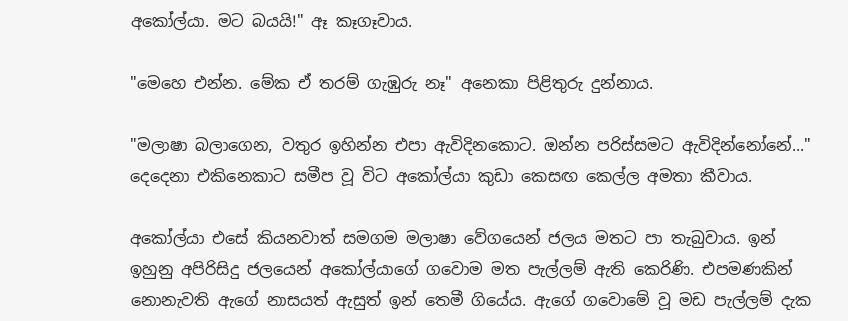අකෝල්යා. මට බයයි!" ඈ කෑගෑවාය.

"මෙහෙ එන්න. මේක ඒ තරම් ගැඹුරු නෑ" අනෙකා පිළිතුරු දුන්නාය.

"මලාෂා බලාගෙන, වතුර ඉහින්න එපා ඇවිදිනකොට. ඔන්න පරිස්සමට ඇවිදින්නෝනේ..." දෙදෙනා එකිනෙකාට සමීප වූ විට අකෝල්යා කුඩා කෙසඟ කෙල්ල අමතා කීවාය.

අකෝල්යා එසේ කියනවාත් සමගම මලාෂා වේගයෙන් ජලය මතට පා තැබුවාය. ඉන් ඉහුනු අපිරිසිදු ජලයෙන් අකෝල්යාගේ ගවොම මත පැල්ලම් ඇති කෙරිණි. එපමණකින් නොනැවති ඇගේ නාසයත් ඇසුත් ඉන් තෙමී ගියේය. ඇගේ ගවොමේ වූ මඩ පැල්ලම් දැක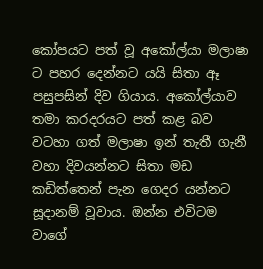කෝපයට පත් වූ අකෝල්යා මලාෂා ට පහර දෙන්නට යයි සිතා ඈ පසුපසින් දිව ගියාය. අකෝල්යාව තමා කරදරයට පත් කළ බව වටහා ගත් මලාෂා ඉන් තැතී ගැනී වහා දිවයන්නට සිතා මඩ කඩිත්තෙන් පැන ගෙදර යන්නට සූදානම් වූවාය. ඔන්න එවිටම වාගේ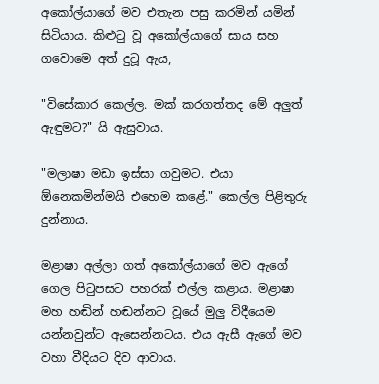අකෝල්යාගේ මව එතැන පසු කරමින් යමින් සිටියාය. කිළුටු වූ අකෝල්යාගේ සාය සහ ගවොමෙ අත් දුටූ ඇය,

"විසේකාර කෙල්ල. මක් කරගත්තද මේ අලුත් ඇඳුමට?" යි ඇසුවාය.

"මලාෂා මඩා ඉස්සා ගවුමට. එයා ඕනෙකමින්මයි එහෙම කළේ." කෙල්ල පිළිතුරු දුන්නාය.

මළාෂා අල්ලා ගත් අකෝල්යාගේ මව ඇගේ ගෙල පිටුපසට පහරක් එල්ල කළාය. මළාෂා මහ හඬින් හඬන්නට වූයේ මුලු විදීයෙම යන්නවුන්ට ඇසෙන්නටය. එය ඇසී ඇගේ මව වහා වීදියට දිව ආවාය.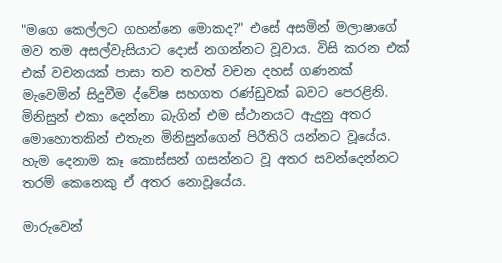"මගෙ කෙල්ලට ගහන්නෙ මොකද?" එසේ අසමින් මලාෂාගේ මව තම අසල්වැසියාට දොස් නගන්නට වූවාය. විසි කරන එක් එක් වචනයක් පාසා තව තවත් වචන දහස් ගණනක් මැවෙමින් සිදුවීම ද්වේෂ සහගත රණ්ඩුවක් බවට පෙරළිනි. මිනිසුන් එකා දෙන්නා බැගින් එම ස්ථානයට ඇදුනු අතර මොහොතකින් එතැන මිනිසුන්ගෙන් පිරීතිරි යන්නට වූයේය. හැම දෙනාම කෑ කොස්සන් ගසන්නට වූ අතර සවන්දෙන්නට තරම් කෙනෙකු ඒ අතර නොවූයේය.

මාරුවෙන්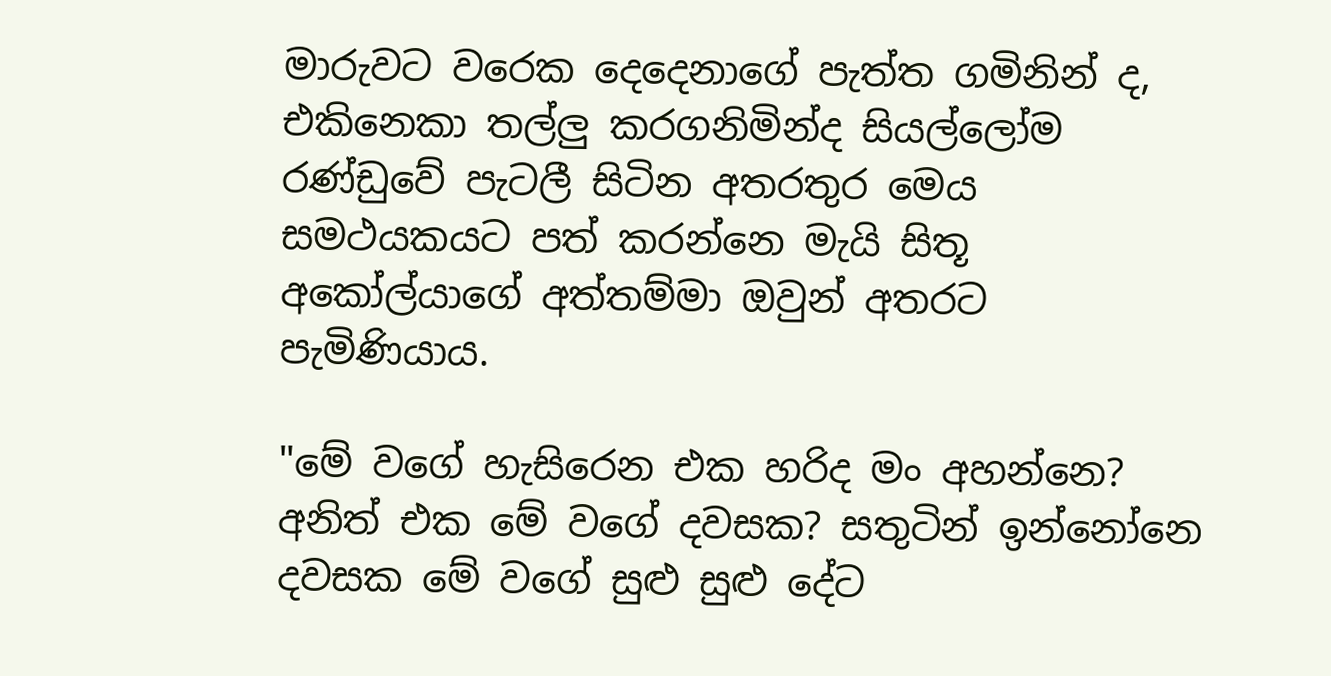මාරුවට වරෙක දෙදෙනාගේ පැත්ත ගමිනින් ද, එකිනෙකා තල්ලු කරගනිමින්ද සියල්ලෝම රණ්ඩුවේ පැටලී සිටින අතරතුර මෙය සමථයකයට පත් කරන්නෙ මැයි සිතූ අකෝල්යාගේ අත්තම්මා ඔවුන් අතරට පැමිණියාය.

"මේ වගේ හැසිරෙන එක හරිද මං අහන්නෙ? අනිත් එක මේ වගේ දවසක? සතුටින් ඉන්නෝනෙ දවසක මේ වගේ සුළු සුළු දේට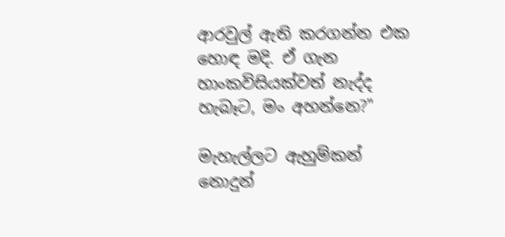ආරවුල් ඇති කරගන්න එක හොඳ මදි. ඒ ගැන හාංකවිසියක්වත් නැද්ද හැබෑට, මං අහන්නෙ?"

මැහැල්ලට ඇහුම්කන් නොදුන්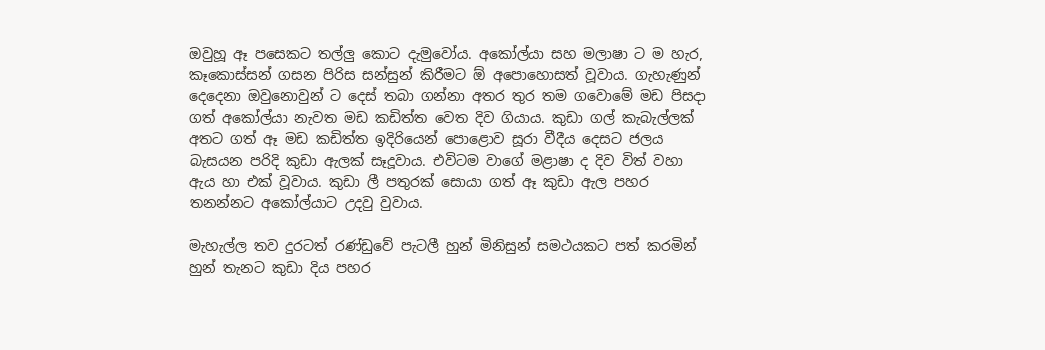ඔවුහූ ඈ පසෙකට තල්ලු කොට දැමුවෝය. අකෝල්යා සහ මලාෂා ට ම හැර, කෑකොස්සන් ගසන පිරිස සන්සුන් කිරීමට ඕ අපොහොසත් වූවාය. ගැහැණුන් දෙදෙනා ඔවුනොවුන් ට දෙස් තබා ගන්නා අතර තුර තම ගවොමේ මඩ පිසදා ගත් අකෝල්යා නැවත මඩ කඩිත්ත වෙත දිව ගියාය. කුඩා ගල් කැබැල්ලක් අතට ගත් ඈ මඩ කඩිත්ත ඉදිරියෙන් පොළොව සූරා වීදීය දෙසට ජලය බැසයන පරිදි කුඩා ඇලක් සෑදූවාය. එවිටම වාගේ මළාෂා ද දිව විත් වහා ඇය හා එක් වූවාය. කුඩා ලී පතුරක් සොයා ගත් ඈ කුඩා ඇල පහර තනන්නට අකෝල්යාට උදවු වුවාය.

මැහැල්ල තව දුරටත් රණ්ඩුවේ පැටලී හුන් මිනිසුන් සමථයකට පත් කරමින් හුන් තැනට කුඩා දිය පහර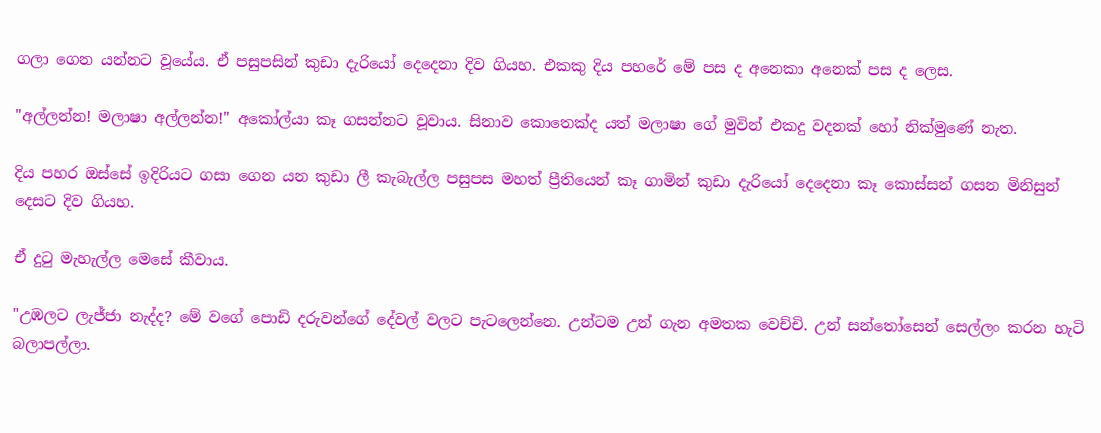ගලා ගෙන යන්නට වූයේය. ඒ පසුපසින් කුඩා දැරියෝ දෙදෙනා දිව ගියහ. එකකු දිය පහරේ මේ පස ද අනෙකා අනෙක් පස ද ලෙස.

"අල්ලන්න! මලාෂා අල්ලන්න!" අකෝල්යා කෑ ගසන්නට වූවාය. සිනාව කොතෙක්ද යත් මලාෂා ගේ මුවින් එකදු වදනක් හෝ නික්මුණේ නැත.

දිය පහර ඔස්සේ ඉදිරියට ගසා ගෙන යන කුඩා ලී කැබැල්ල පසුපස මහත් ප්‍රීතියෙන් කෑ ගාමින් කුඩා දැරියෝ දෙදෙනා කෑ කොස්සන් ගසන මිනිසුන් දෙසට දිව ගියහ.

ඒ දුටු මැහැල්ල මෙසේ කීවාය.

"උඹලට ලැජ්ජා නැද්ද? මේ වගේ පොඩි දරුවන්ගේ දේවල් වලට පැටලෙන්නෙ. උන්ටම උන් ගැන අමතක වෙච්චි. උන් සන්තෝසෙන් සෙල්ලං කරන හැටි බලාපල්ලා.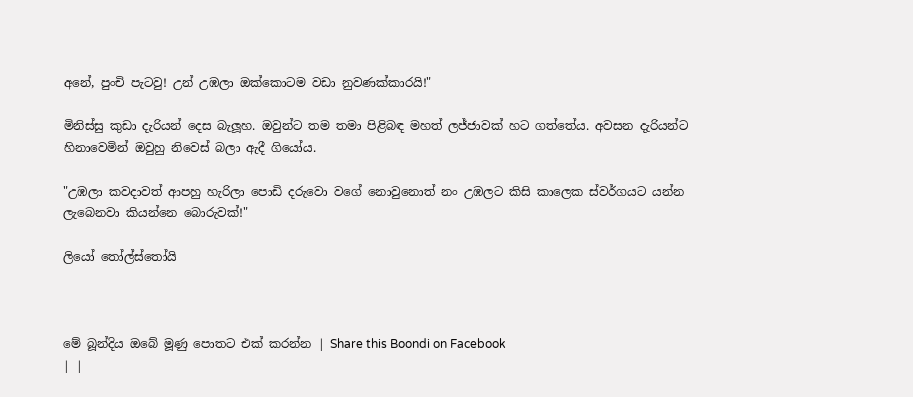අනේ, පුංචි පැටවු! උන් උඹලා ඔක්කොටම වඩා නුවණක්කාරයි!"

මිනිස්සු කුඩා දැරියන් දෙස බැලූහ. ඔවුන්ට තම තමා පිළිබඳ මහත් ලජ්ජාවක් හට ගත්තේය. අවසන දැරියන්ට හිනාවෙමින් ඔවුහු නිවෙස් බලා ඇදී ගියෝය.

"උඹලා කවදාවත් ආපහු හැරිලා පොඩි දරුවො වගේ නොවුනොත් නං උඹලට කිසි කාලෙක ස්වර්ගයට යන්න ලැබෙනවා කියන්නෙ බොරුවක්!"

ලියෝ තෝල්ස්තෝයි



මේ බූන්දිය ඔබේ මූණු පොතට එක් කරන්න | Share this Boondi on Facebook
| |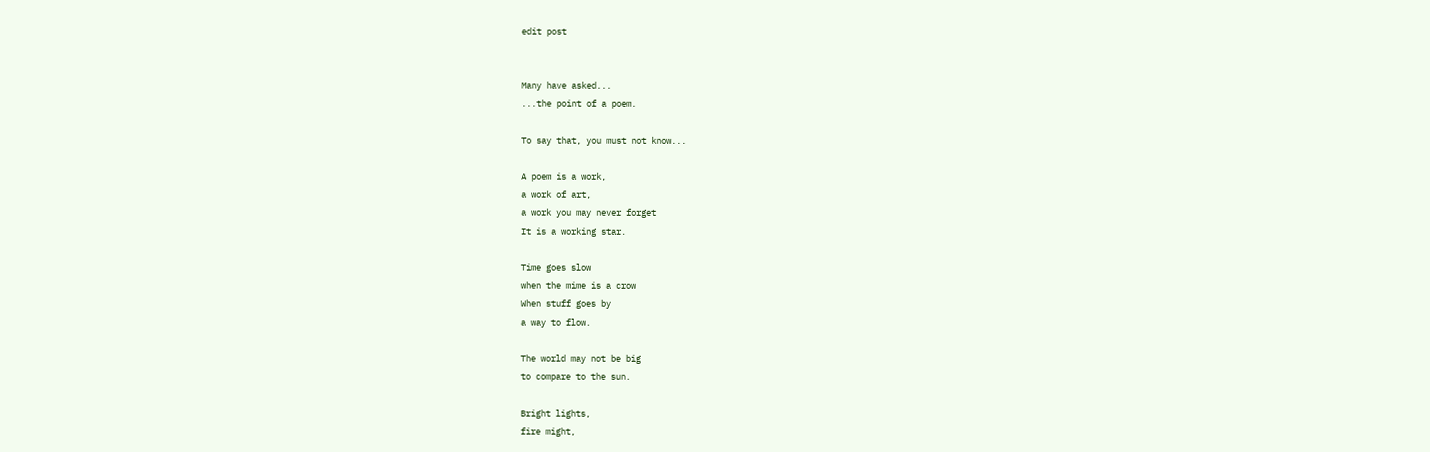edit post


Many have asked...
...the point of a poem.

To say that, you must not know...

A poem is a work,
a work of art,
a work you may never forget
It is a working star.

Time goes slow
when the mime is a crow
When stuff goes by
a way to flow.

The world may not be big
to compare to the sun.

Bright lights,
fire might,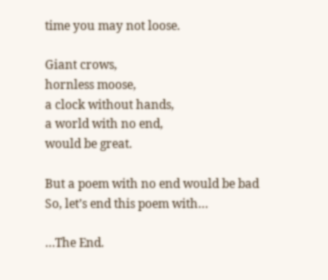time you may not loose.

Giant crows,
hornless moose,
a clock without hands,
a world with no end,
would be great.

But a poem with no end would be bad
So, let’s end this poem with…

…The End.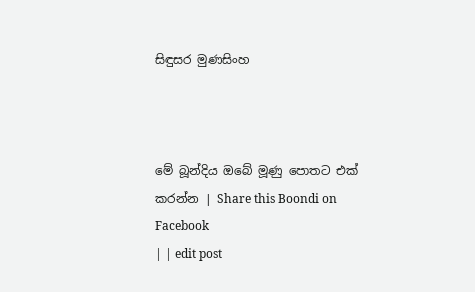සිඳුසර මුණසිංහ



මේ බූන්දිය ඔබේ මූණු පොතට එක් කරන්න | Share this Boondi on Facebook
| | edit post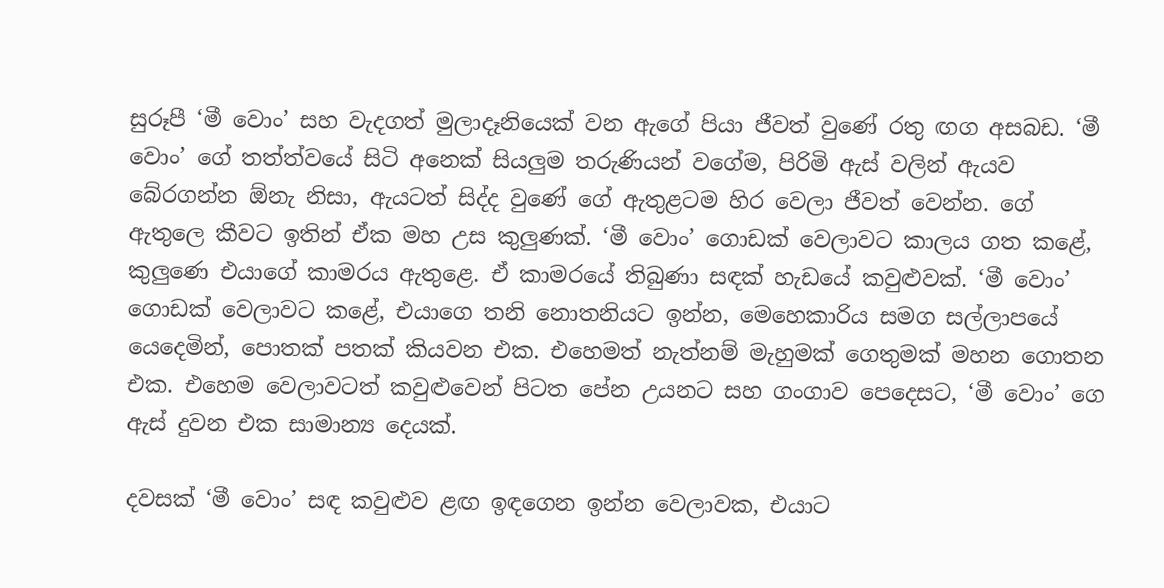සුරූපී ‘මී වොං’ සහ වැදගත් මුලාදෑනියෙක් වන ඇගේ පියා ජීවත් වුණේ රතු ඟග අසබඩ. ‘මී වොං’ ගේ තත්ත්වයේ සිටි අනෙක් සියලුම තරුණියන් වගේම, පිරිමි ඇස් වලින් ඇයව බේරගන්න ඕනැ නිසා, ඇයටත් සිද්ද වුණේ ගේ ඇතුළටම හිර වෙලා ජීවත් වෙන්න. ගේ ඇතුලෙ කීවට ඉතින් ඒක මහ උස කුලුණක්. ‘මී වොං’ ගොඩක් වෙලාවට කාලය ගත කළේ, කුලුණෙ එයාගේ කාමරය ඇතුළෙ. ඒ කාමරයේ තිබුණා සඳක් හැඩයේ කවුළුවක්. ‘මී වොං’ ගොඩක් වෙලාවට කළේ, එයාගෙ තනි නොතනියට ඉන්න, මෙහෙකාරිය සමග සල්ලාපයේ යෙදෙමින්, පොතක් පතක් කියවන එක. එහෙමත් නැත්නම් මැහුමක් ගෙතුමක් මහන ගොතන එක. එහෙම වෙලාවටත් කවුළුවෙන් පිටත පේන උයනට සහ ගංගාව පෙදෙසට, ‘මී වොං’ ගෙ ඇස් දුවන එක සාමාන්‍ය දෙයක්.

දවසක් ‘මී වොං’ සඳ කවුළුව ළඟ ඉඳගෙන ඉන්න වෙලාවක, එයාට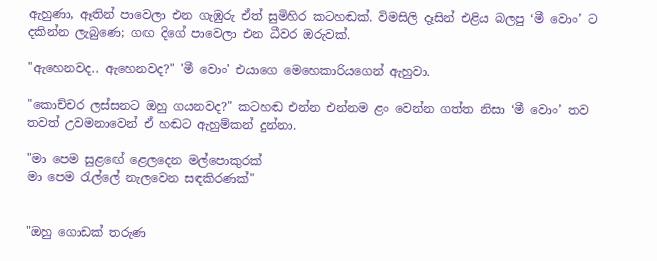ඇහුණා, ඈතින් පාවෙලා එන ගැඹුරු ඒත් සුමිහිර කටහඬක්. විමසිලි දෑසින් එළිය බලපු ‘මී වොං’ ට දකින්න ලැබුණෙ; ගඟ දිගේ පාවෙලා එන ධීවර ඔරුවක්.

"ඇහෙනවද.. ඇහෙනවද?" 'මී වොං' එයාගෙ මෙහෙකාරියගෙන් ඇහුවා.

"කොච්චර ලස්සනට ඔහු ගයනවද?" කටහඬ එන්න එන්නම ළං වෙන්න ගත්ත නිසා ‘මී වොං’ තව තවත් උවමනාවෙන් ඒ හඬට ඇහුම්කන් දුන්නා.

"මා පෙම සුළඟේ ළෙලදෙන මල්පොකුරක්
මා පෙම රැල්ලේ නැලවෙන සඳකිරණක්"


"ඔහු ගොඩක් තරුණ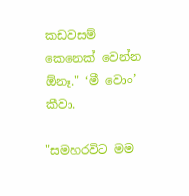කඩවසම් කෙනෙක් වෙන්න ඕනෑ." ‘මී වොං’ කීවා.

"සමහරවිට මම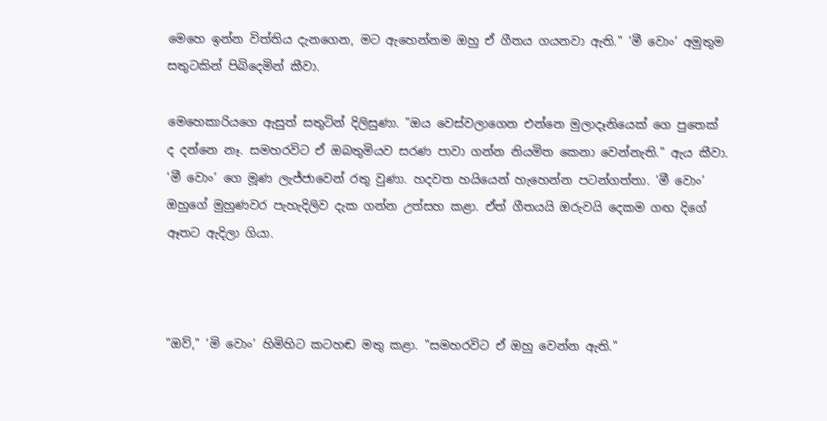මෙහෙ ඉන්න විත්තිය දැනගෙන, මට ඇහෙන්නම ඔහු ඒ ගීතය ගයනවා ඇති." ‘මී වොං’ අමුතුම සතුටකින් පිබිදෙමින් කීවා.

මෙහෙකාරියගෙ ඇසුත් සතුටින් දිලිසුණා. "ඔය වෙස්වලාගෙන එන්නෙ මුලාදෑනියෙක් ගෙ පුතෙක් ද දන්නෙ නෑ. සමහරවිට ඒ ඔබතුමියව සරණ පාවා ගන්න නියමිත කෙනා වෙන්නැති." ඇය කීවා. ‘මී වොං’ ගෙ මූණ ලැජ්ජාවෙන් රතු වුණා. හදවත හයියෙන් හැහෙන්න පටන්ගත්තා. ‘මී වොං’ ඔහුගේ මුහුණවර පැහැදිලිව දැක ගන්න උත්සහ කළා. ඒත් ගීතයයි ඔරුවයි දෙකම ගඟ දිගේ ඈතට ඇදිලා ගියා.



"ඔව්," ‘මි වොං’ හිමිහිට කටහඬ මතු කළා. "සමහරවිට ඒ ඔහු වෙන්න ඇති."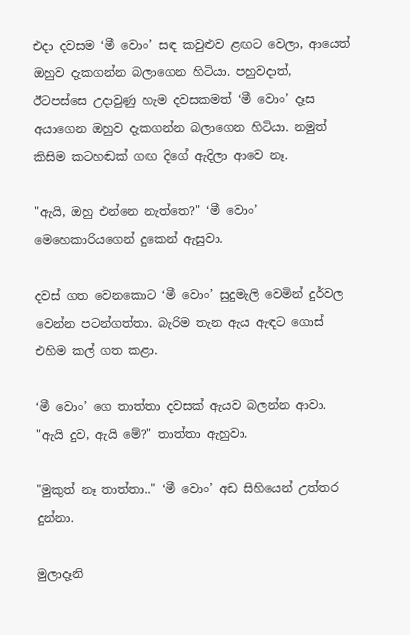එදා දවසම ‘මී වොං’ සඳ කවුළුව ළඟට වෙලා, ආයෙත් ඔහුව දැකගන්න බලාගෙන හිටියා. පහුවදාත්, ඊටපස්සෙ උදාවුණු හැම දවසකමත් ‘මී වොං’ දෑස අයාගෙන ඔහුව දැකගන්න බලාගෙන හිටියා. නමුත් කිසිම කටහඬක් ගඟ දිගේ ඇදිලා ආවෙ නෑ.

"ඇයි, ඔහු එන්නෙ නැත්තෙ?" ‘මී වොං’ මෙහෙකාරියගෙන් දුකෙන් ඇසුවා.

දවස් ගත වෙනකොට ‘මී වොං’ සුදුමැලි වෙමින් දුර්වල වෙන්න පටන්ගත්තා. බැරිම තැන ඇය ඇඳට ගොස් එහිම කල් ගත කළා.

‘මී වොං’ ගෙ තාත්තා දවසක් ඇයව බලන්න ආවා. "ඇයි දුව, ඇයි මේ?" තාත්තා ඇහුවා.

"මුකුත් නෑ තාත්තා.." ‘මී වොං’ අඩ සිහියෙන් උත්තර දුන්නා.

මුලාදෑනි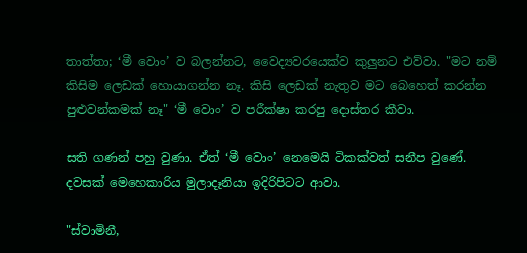තාත්තා; ‘මී වොං’ ව බලන්නට, වෛද්‍යවරයෙක්ව කුලුනට එව්වා. "මට නම් කිසිම ලෙඩක් හොයාගන්න නෑ. කිසි ලෙඩක් නැතුව මට බෙහෙත් කරන්න පුළුවන්කමක් නෑ" ‘මී වොං’ ව පරීක්ෂා කරපු දොස්තර කීවා.

සති ගණන් පහු වුණා. ඒත් ‘මී වොං’ නෙමෙයි ටිකක්වත් සනීප වුණේ. දවසක් මෙහෙකාරිය මුලාදෑනියා ඉදිරිපිටට ආවා.

"ස්වාමිනී,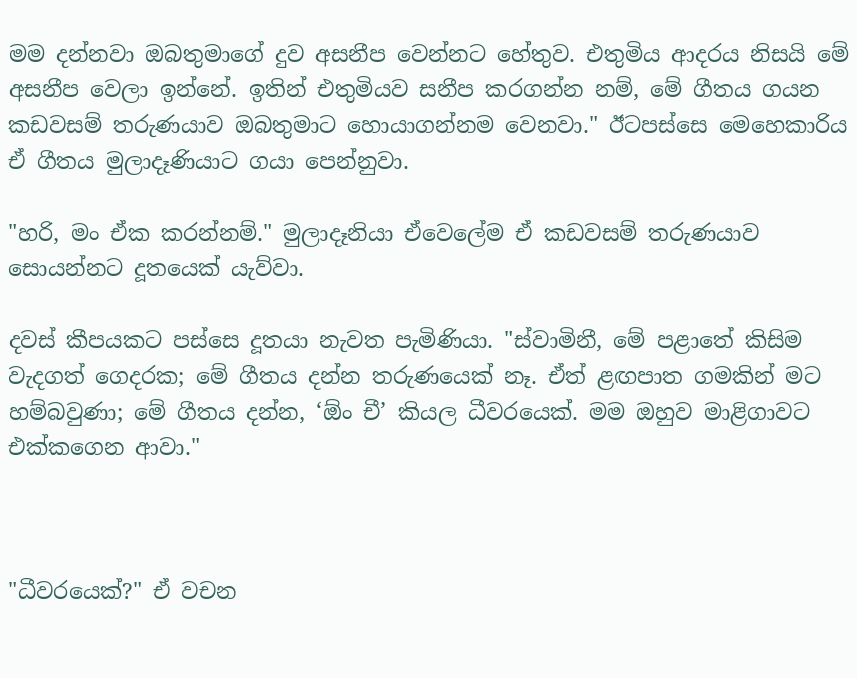මම දන්නවා ඔබතුමාගේ දුව අසනීප වෙන්නට හේතුව. එතුමිය ආදරය නිසයි මේ අසනීප වෙලා ඉන්නේ. ඉතින් එතුමියව සනීප කරගන්න නම්, මේ ගීතය ගයන කඩවසම් තරුණයාව ඔබතුමාට හොයාගන්නම වෙනවා." ඊටපස්සෙ මෙහෙකාරිය ඒ ගීතය මුලාදෑණියාට ගයා පෙන්නුවා.

"හරි, මං ඒක කරන්නම්." මුලාදෑනියා ඒවෙලේම ඒ කඩවසම් තරුණයාව සොයන්නට දූතයෙක් යැව්වා.

දවස් කීපයකට පස්සෙ දූතයා නැවත පැමිණියා. "ස්වාමිනී, මේ පළාතේ කිසිම වැදගත් ගෙදරක; මේ ගීතය දන්න තරුණයෙක් නෑ. ඒත් ළඟපාත ගමකින් මට හම්බවුණා; මේ ගීතය දන්න, ‘ඕං චී’ කියල ධීවරයෙක්. මම ඔහුව මාළිගාවට එක්කගෙන ආවා."



"ධීවරයෙක්?" ඒ වචන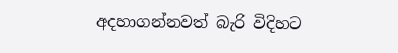අදහාගන්නවත් බැරි විදිහට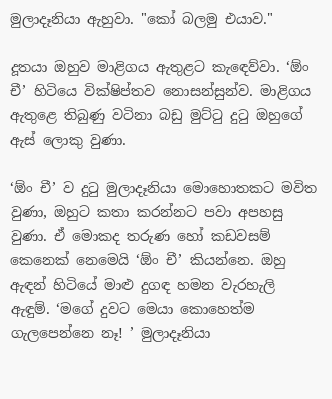මුලාදෑනියා ඇහුවා. "කෝ බලමු එයාව."

දූතයා ඔහුව මාළිගය ඇතුළට කැඳෙව්වා. ‘ඕං චී’ හිටියෙ වික්ෂිප්තව නොසන්සුන්ව. මාළිගය ඇතුළෙ තිබුණු වටිනා බඩු මුට්ටු දුටු ඔහුගේ ඇස් ලොකු වුණා.

‘ඕං චී’ ව දුටු මුලාදෑනියා මොහොතකට මවිත වුණා, ඔහුට කතා කරන්නට පවා අපහසු වුණා. ඒ මොකද තරුණ හෝ කඩවසම් කෙනෙක් නෙමෙයි ‘ඕං චී’ කියන්නෙ. ඔහු ඇඳන් හිටියේ මාළු දුගඳ හමන වැරහැලි ඇඳුම්. ‘මගේ දුවට මෙයා කොහෙත්ම ගැලපෙන්නෙ නෑ! ’ මුලාදෑනියා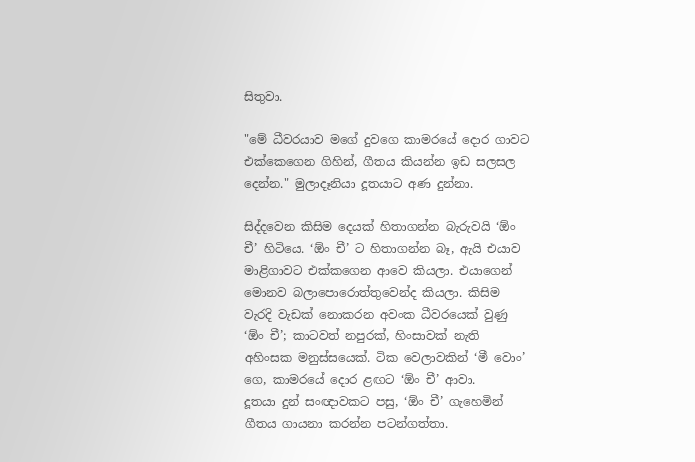සිතුවා.

"මේ ධීවරයාව මගේ දුවගෙ කාමරයේ දොර ගාවට එක්කෙගෙන ගිහින්, ගීතය කියන්න ඉඩ සලසල දෙන්න." මුලාදෑනියා දූතයාට අණ දුන්නා.

සිද්දවෙන කිසිම දෙයක් හිතාගන්න බැරුවයි ‘ඕං චී’ හිටියෙ. ‘ඕං චී’ ට හිතාගන්න බෑ, ඇයි එයාව මාළිගාවට එක්කගෙන ආවෙ කියලා. එයාගෙන් මොනව බලාපොරොත්තුවෙන්ද කියලා. කිසිම වැරදි වැඩක් නොකරන අවංක ධීවරයෙක් වුණු ‘ඕං චී’; කාටවත් නපුරක්, හිංසාවක් නැති අහිංසක මනුස්සයෙක්. ටික වෙලාවකින් ‘මී වොං’ ගෙ, කාමරයේ දොර ළඟට ‘ඕං චී’ ආවා.
දූතයා දුන් සංඥාවකට පසු, ‘ඕං චී’ ගැහෙමින් ගීතය ගායනා කරන්න පටන්ගත්තා.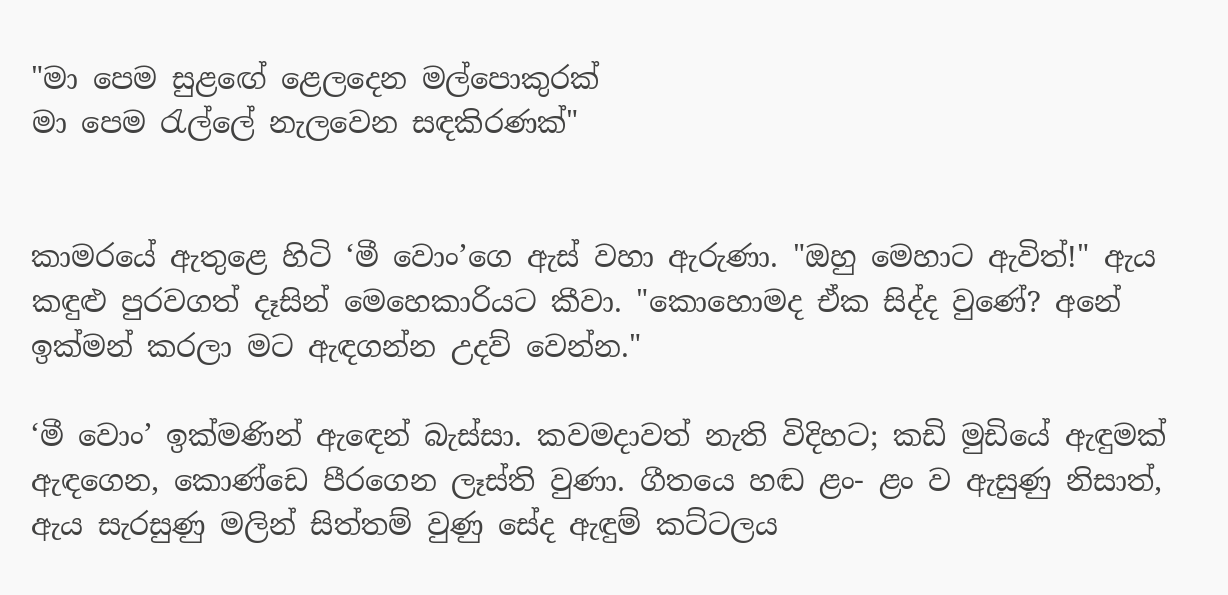"මා පෙම සුළඟේ ළෙලදෙන මල්පොකුරක්
මා පෙම රැල්ලේ නැලවෙන සඳකිරණක්"


කාමරයේ ඇතුළෙ හිටි ‘මී වොං’ගෙ ඇස් වහා ඇරුණා. "ඔහු මෙහාට ඇවිත්!" ඇය කඳුළු පුරවගත් දෑසින් මෙහෙකාරියට කීවා. "කොහොමද ඒක සිද්ද වුණේ? අනේ ඉක්මන් කරලා මට ඇඳගන්න උදව් වෙන්න."

‘මී වොං’ ඉක්මණින් ඇඳෙන් බැස්සා. කවමදාවත් නැති විදිහට; කඩි මුඩියේ ඇඳුමක් ඇඳගෙන, කොණ්ඩෙ පීරගෙන ලෑස්ති වුණා. ගීතයෙ හඬ ළං- ළං ව ඇසුණු නිසාත්, ඇය සැරසුණු මලින් සිත්තම් වුණු සේද ඇඳුම් කට්ටලය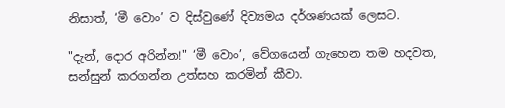නිසාත්, ‘මී වොං’ ව දිස්වුණේ දිව්‍යමය දර්ශණයක් ලෙසට.

"දැන්, දොර අරින්න!" ‘මී වොං’, වේගයෙන් ගැහෙන තම හදවත, සන්සුන් කරගන්න උත්සහ කරමින් කීවා.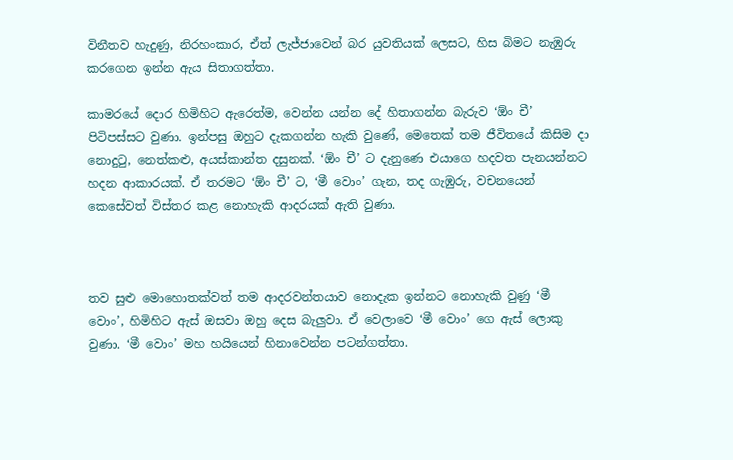විනීතව හැදුණු, නිරහංකාර, ඒත් ලැජ්ජාවෙන් බර යුවතියක් ලෙසට, හිස බිමට නැඹුරු කරගෙන ඉන්න ඇය සිතාගත්තා.

කාමරයේ දොර හිමිහිට ඇරෙත්ම, වෙන්න යන්න දේ හිතාගන්න බැරුව ‘ඕං චී’ පිටිපස්සට වුණා. ඉන්පසු ඔහුට දැකගන්න හැකි වුණේ, මෙතෙක් තම ජීවිතයේ කිසිම දා නොදුටු, නෙත්කළු, අයස්කාන්ත දසුනක්. ‘ඕං චී’ ට දැනුණෙ එයාගෙ හදවත පැනයන්නට හදන ආකාරයක්. ඒ තරමට ‘ඕං චී’ ට, ‘මී වොං’ ගැන, තද ගැඹුරු, වචනයෙන් කෙසේවත් විස්තර කළ නොහැකි ආදරයක් ඇති වුණා.



තව සුළු මොහොතක්වත් තම ආදරවන්තයාව නොදැක ඉන්නට නොහැකි වුණු ‘මී වොං’, හිමිහිට ඇස් ඔසවා ඔහු දෙස බැලුවා. ඒ වෙලාවෙ ‘මී වොං’ ගෙ ඇස් ලොකු වුණා. ‘මී වොං’ මහ හයියෙන් හිනාවෙන්න පටන්ගත්තා.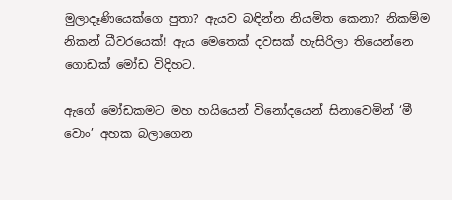මුලාදෑණියෙක්ගෙ පුතා? ඇයව බඳින්න නියමිත කෙනා? නිකම්ම නිකන් ධීවරයෙක්! ඇය මෙතෙක් දවසක් හැසිරිලා තියෙන්නෙ ගොඩක් මෝඩ විදිහට.

ඇගේ මෝඩකමට මහ හයියෙන් විනෝදයෙන් සිනාවෙමින් ‘මී වොං’ අහක බලාගෙන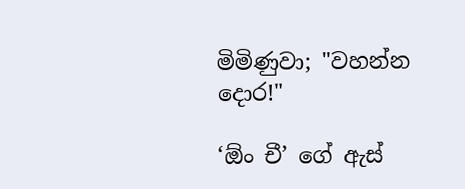මිමිණුවා; "වහන්න දොර!"

‘ඕං චී’ ගේ ඇස්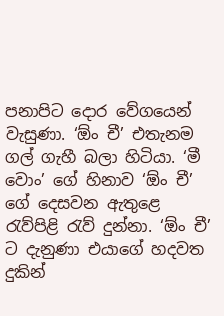පනාපිට දොර වේගයෙන් වැසුණා. ‘ඕං චී’ එතැනම ගල් ගැහී බලා හිටියා. ‘මී වොං’ ගේ හිනාව ‘ඕං චී’ ගේ දෙසවන ඇතුළෙ රැව්පිළි රැව් දුන්නා. ‘ඕං චී’ ට දැනුණා එයාගේ හදවත දුකින්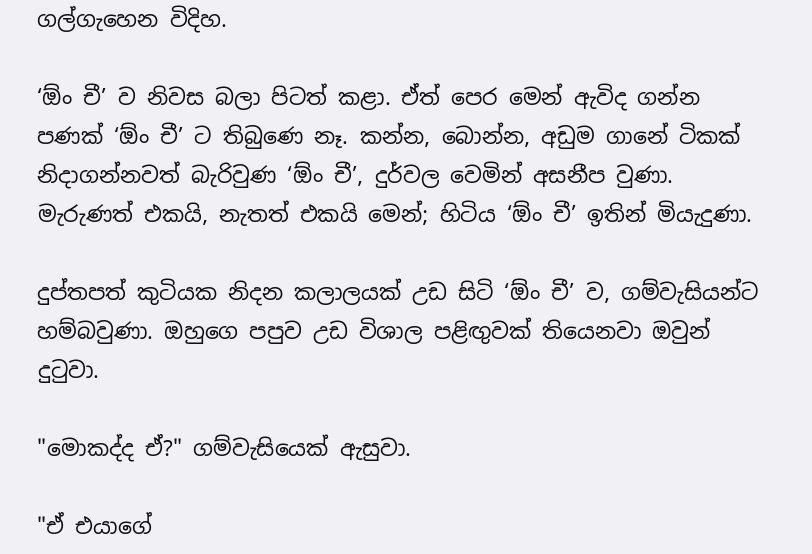ගල්ගැහෙන විදිහ.

‘ඕං චී’ ව නිවස බලා පිටත් කළා. ඒත් පෙර මෙන් ඇවිද ගන්න පණක් ‘ඕං චී’ ට තිබුණෙ නෑ. කන්න, බොන්න, අඩුම ගානේ ටිකක් නිදාගන්නවත් බැරිවුණ ‘ඕං චී’, දුර්වල වෙමින් අසනීප වුණා. මැරුණත් එකයි, නැතත් එකයි මෙන්; හිටිය ‘ඕං චී’ ඉතින් මියැදුණා.

දුප්තපත් කුටියක නිදන කලාලයක් උඩ සිටි ‘ඕං චී’ ව, ගම්වැසියන්ට හම්බවුණා. ඔහුගෙ පපුව උඩ විශාල පළිඟුවක් තියෙනවා ඔවුන් දුටුවා.

"මොකද්ද ඒ?" ගම්වැසියෙක් ඇසුවා.

"ඒ එයාගේ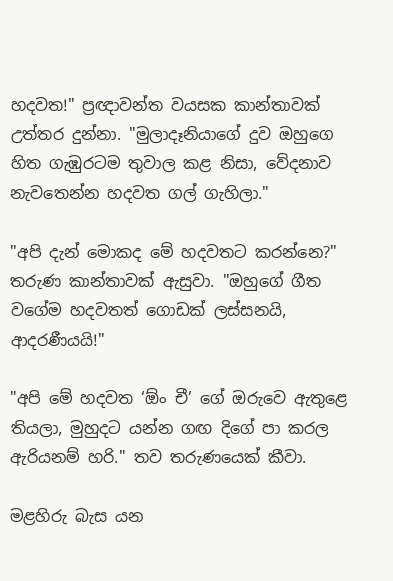හදවත!" ප්‍රඥාවන්ත වයසක කාන්තාවක් උත්තර දුන්නා. "මුලාදෑනියාගේ දුව ඔහුගෙ හිත ගැඹුරටම තුවාල කළ නිසා, වේදනාව නැවතෙන්න හදවත ගල් ගැහිලා."

"අපි දැන් මොකද මේ හදවතට කරන්නෙ?" තරුණ කාන්තාවක් ඇසුවා. "ඔහුගේ ගීත වගේම හදවතත් ගොඩක් ලස්සනයි, ආදරණීයයි!"

"අපි මේ හදවත ‘ඕං චී’ ගේ ඔරුවෙ ඇතුළෙ තියලා, මුහුදට යන්න ගඟ දිගේ පා කරල ඇරියනම් හරි." තව තරුණයෙක් කීවා.

මළහිරු බැස යන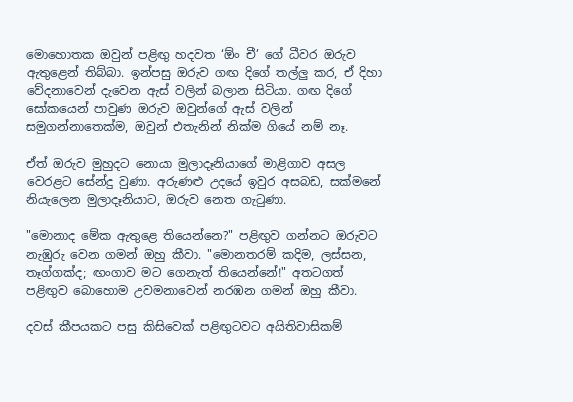මොහොතක ඔවුන් පළිඟු හදවත ‘ඕං චී’ ගේ ධීවර ඔරුව ඇතුළෙන් තිබ්බා. ඉන්පසු ඔරුව ගඟ දිගේ තල්ලු කර, ඒ දිහා වේදනාවෙන් දැවෙන ඇස් වලින් බලාන සිටියා. ගඟ දිගේ සෝකයෙන් පාවුණ ඔරුව ඔවුන්ගේ ඇස් වලින් සමුගන්නාතෙක්ම, ඔවුන් එතැනින් නික්ම ගියේ නම් නෑ.

ඒත් ඔරුව මුහුදට නොයා මුලාදෑනියාගේ මාළිගාව අසල වෙරළට සේන්දු වුණා. අරුණළු උදයේ ඉවුර අසබඩ, සක්මනේ නියැලෙන මුලාදෑනියාට, ඔරුව නෙත ගැටුණා.

"මොනාද මේක ඇතුළෙ තියෙන්නෙ?" පළිඟුව ගන්නට ඔරුවට නැඹුරු වෙන ගමන් ඔහු කීවා. "මොනතරම් කදිම, ලස්සන, තෑග්ගක්ද; ඟංගාව මට ගෙනැත් තියෙන්නේ!" අතටගත් පළිඟුව බොහොම උවමනාවෙන් නරඹන ගමන් ඔහු කීවා.

දවස් කීපයකට පසු කිසිවෙක් පළිඟුටවට අයිතිවාසිකම්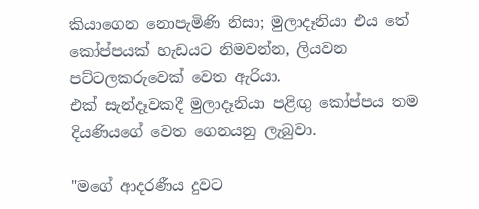කියාගෙන නොපැමිණි නිසා; මුලාදෑනියා එය තේ කෝප්පයක් හැඩයට නිමවන්න, ලියවන පට්ටලකරුවෙක් වෙත ඇරියා.
එක් සැන්දෑවකදී මුලාදෑනියා පළිඟු කෝප්පය තම දියණියගේ වෙත ගෙනයනු ලැබුවා.

"මගේ ආදරණීය දුවට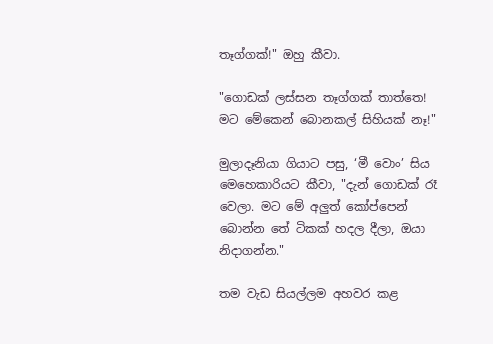තෑග්ගක්!" ඔහු කීවා.

"ගොඩක් ලස්සන තෑග්ගක් තාත්තෙ! මට මේකෙන් බොනකල් සිහියක් නෑ!"

මුලාදෑනියා ගියාට පසු, ‘මී වොං’ සිය මෙහෙකාරියට කීවා, "දැන් ගොඩක් රෑ වෙලා. මට මේ අලුත් කෝප්පෙන් බොන්න තේ ටිකක් හදල දීලා, ඔයා නිදාගන්න."

තම වැඩ සියල්ලම අහවර කළ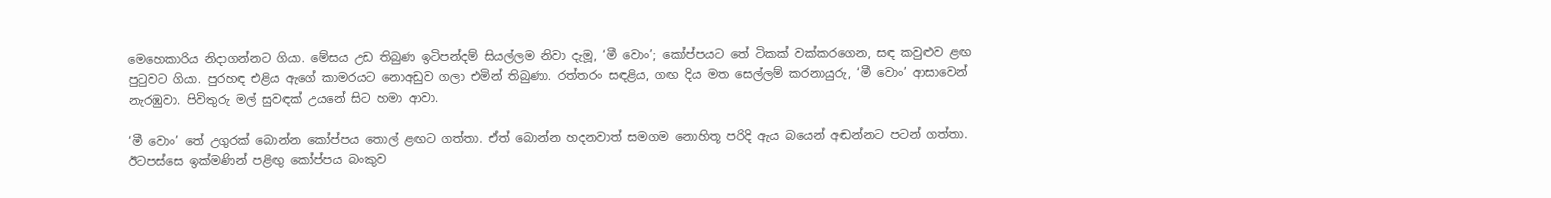මෙහෙකාරිය නිදාගන්නට ගියා. මේසය උඩ තිබුණ ඉටිපන්දම් සියල්ලම නිවා දැමූ, ‘මී වොං’; කෝප්පයට තේ ටිකක් වක්කරගෙන, සඳ කවුළුව ළඟ පුටුවට ගියා. පුරහඳ එළිය ඇගේ කාමරයට නොඅඩුව ගලා එමින් තිබුණා. රත්තරං සඳළිය, ගඟ දිය මත සෙල්ලම් කරනායුරු, ‘මී වොං’ ආසාවෙන් නැරඹුවා. පිවිතුරු මල් සුවඳක් උයනේ සිට හමා ආවා.

‘මී වොං’ තේ උගුරක් බොන්න කෝප්පය තොල් ළඟට ගත්තා. ඒත් බොන්න හදනවාත් සමගම නොහිතූ පරිදි ඇය බයෙන් අඬන්නට පටන් ගත්තා. ඊටපස්සෙ ඉක්මණින් පළිඟු කෝප්පය බංකුව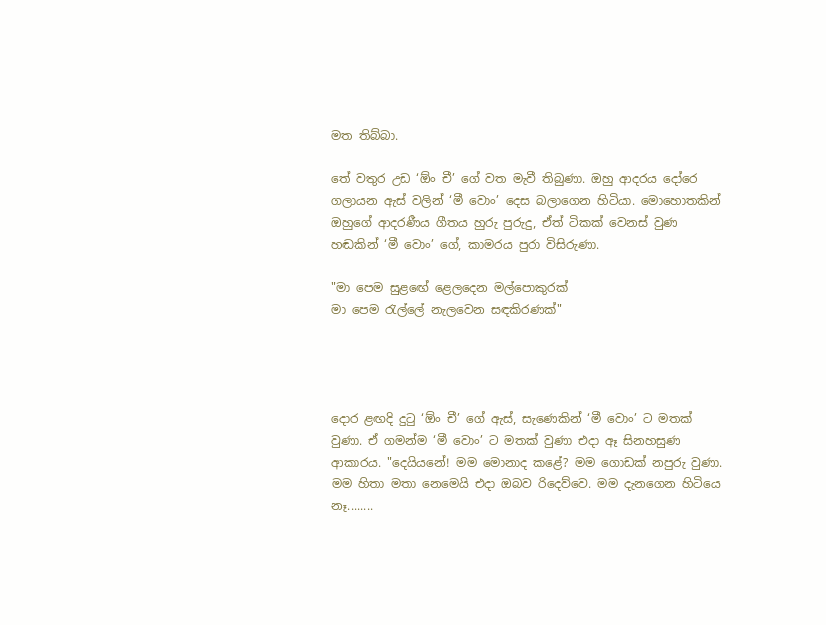මත තිබ්බා.

තේ වතුර උඩ ‘ඕං චී’ ගේ වත මැවී තිබුණා. ඔහු ආදරය දෝරෙ ගලායන ඇස් වලින් ‘මී වොං’ දෙස බලාගෙන හිටියා. මොහොතකින් ඔහුගේ ආදරණීය ගීතය හුරු පුරුදු, ඒත් ටිකක් වෙනස් වුණ හඬකින් ‘මී වොං’ ගේ, කාමරය පුරා විසිරුණා.

"මා පෙම සුළඟේ ළෙලදෙන මල්පොකුරක්
මා පෙම රැල්ලේ නැලවෙන සඳකිරණක්"




දොර ළඟදි දුටු ‘ඕං චී’ ගේ ඇස්, සැණෙකින් ‘මී වොං’ ට මතක් වුණා. ඒ ගමන්ම ‘මී වොං’ ට මතක් වුණා එදා ඈ සිනහසුණ ආකාරය. "දෙයියනේ! මම මොනාද කළේ? මම ගොඩක් නපුරු වුණා. මම හිතා මතා නෙමෙයි එදා ඔබව රිදෙව්වෙ. මම දැනගෙන හිටියෙ නෑ........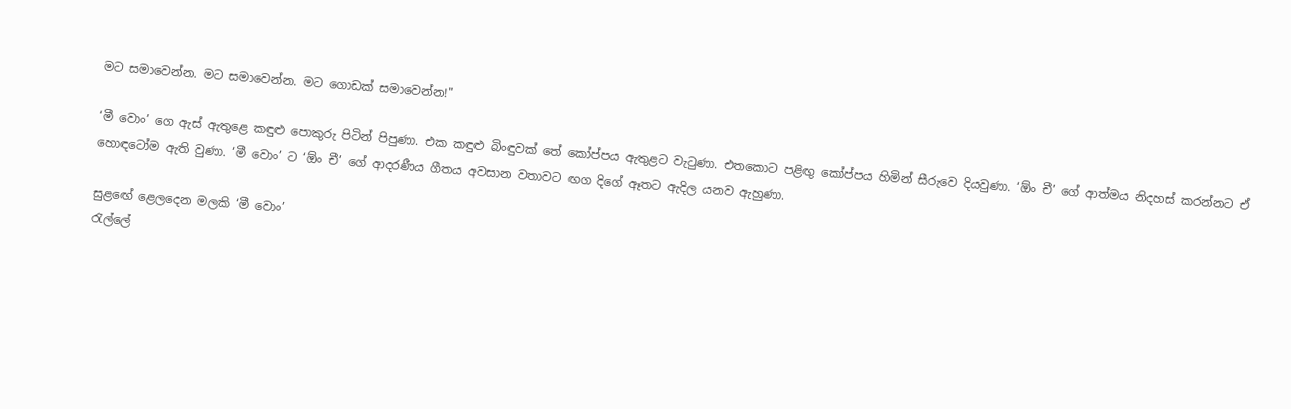මට සමාවෙන්න. මට සමාවෙන්න. මට ගොඩක් සමාවෙන්න!"

‘මී වොං’ ගෙ ඇස් ඇතුළෙ කඳුළු පොකුරු පිටින් පිපුණා. එක කඳුළු බිංඳුවක් තේ කෝප්පය ඇතුළට වැටුණා. එතකොට පළිඟු කෝප්පය හිමින් සීරුවෙ දියවුණා. ‘ඕං චී’ ගේ ආත්මය නිදහස් කරන්නට ඒ හොඳටෝම ඇති වුණා. ‘මී වොං’ ට ‘ඕං චී’ ගේ ආදරණීය ගීතය අවසාන වතාවට ඟග දිගේ ඈතට ඇදිල යනව ඇහුණා.

සුළඟේ ළෙලදෙන මලකි ‘මී වොං’
රැල්ලේ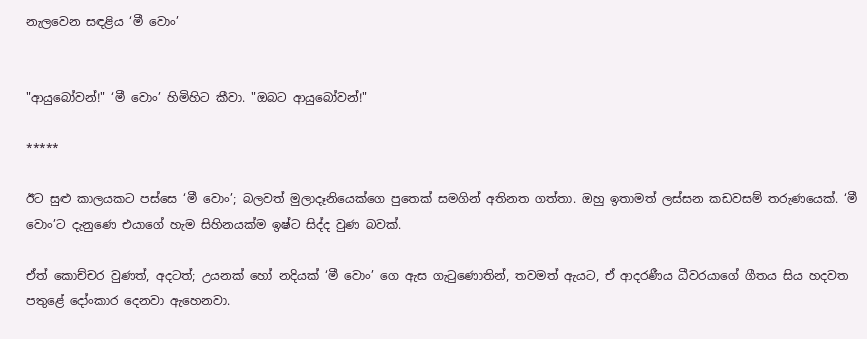නැලවෙන සඳළිය ‘මී වොං’


"ආයුබෝවන්!" ‘මී වොං’ හිමිහිට කීවා. "ඔබට ආයුබෝවන්!"

*****

ඊට සුළු කාලයකට පස්සෙ ‘මී වොං’; බලවත් මුලාදෑනියෙක්ගෙ පුතෙක් සමගින් අතිනත ගත්තා. ඔහු ඉතාමත් ලස්සන කඩවසම් තරුණයෙක්. ‘මී වොං’ට දැනුණෙ එයාගේ හැම සිහිනයක්ම ඉෂ්ට සිද්ද වුණ බවක්.

ඒත් කොච්චර වුණත්, අදටත්; උයනක් හෝ නදියක් ‘මී වොං’ ගෙ ඇස ගැටුණොතින්, තවමත් ඇයට, ඒ ආදරණීය ධීවරයාගේ ගීතය සිය හදවත පතුළේ දෝංකාර දෙනවා ඇහෙනවා.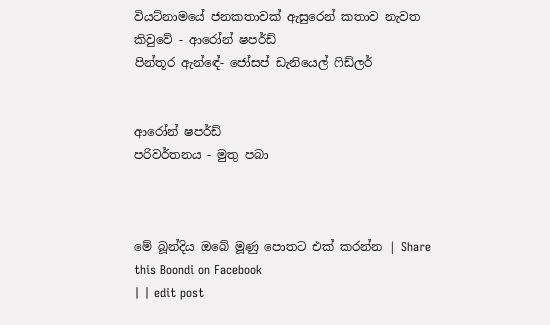වියට්නාමයේ ජනකතාවක් ඇසුරෙන් කතාව නැවත කිවුවේ - ආරෝන් ෂපර්ඩ්
පින්තූර ඇන්ඳේ- ජෝසප් ඩැනියෙල් ෆිඩ්ලර්


ආරෝන් ෂපර්ඩ්
පරිවර්තනය - මුතු පබා



මේ බූන්දිය ඔබේ මූණු පොතට එක් කරන්න | Share this Boondi on Facebook
| | edit post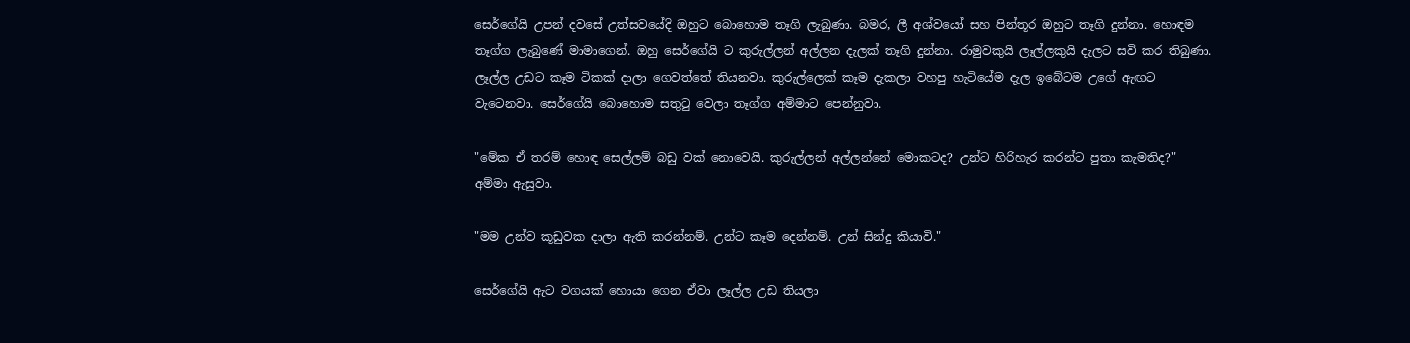සෙර්ගේයි උපන් දවසේ උත්සවයේදි ඔහුට බොහොම තෑගි ලැබුණා. බමර, ලී අශ්වයෝ සහ පින්තූර ඔහුට තෑගි දුන්නා. හොඳම තෑග්ග ලැබුණේ මාමාගෙන්. ඔහු සෙර්ගේයි ට කුරුල්ලන් අල්ලන දැලක් තෑගි දුන්නා. රාමුවකුයි ලෑල්ලකුයි දැලට සවි කර තිබුණා. ලෑල්ල උඩට කෑම ටිකක් දාලා ගෙවත්තේ තියනවා. කුරුල්ලෙක් කෑම දැකලා වහපු හැටියේම දැල ඉබේටම උගේ ඇඟට වැටෙනවා. සෙර්ගේයි බොහොම සතුටු වෙලා තෑග්ග අම්මාට පෙන්නුවා.

"මේක ඒ තරම් හොඳ සෙල්ලම් බඩු වක් නොවෙයි. කුරුල්ලන් අල්ලන්නේ මොකටද? උන්ට හිරිහැර කරන්ට පුතා කැමතිද?" අම්මා ඇසුවා.

"මම උන්ව කූඩුවක දාලා ඇති කරන්නම්. උන්ට කෑම දෙන්නම්. උන් සින්දු කියාවි."

සෙර්ගේයි ඇට වගයක් හොයා ගෙන ඒවා ලෑල්ල උඩ තියලා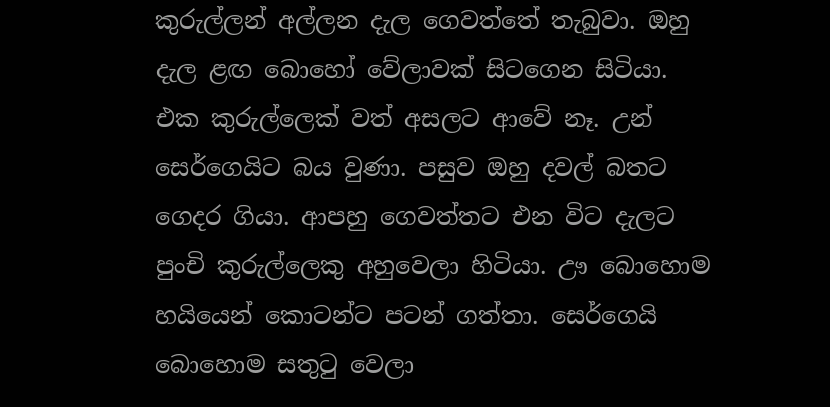කුරුල්ලන් අල්ලන දැල ගෙවත්තේ තැබුවා. ඔහු දැල ළඟ බොහෝ වේලාවක් සිටගෙන සිටියා. එක කුරුල්ලෙක් වත් අසලට ආවේ නෑ. උන් සෙර්ගෙයිට බය වුණා. පසුව ඔහු දවල් බතට ගෙදර ගියා. ආපහු ගෙවත්තට එන විට දැලට පුංචි කුරුල්ලෙකු අහුවෙලා හිටියා. ඌ බොහොම හයියෙන් කොටන්ට පටන් ගත්තා. සෙර්ගෙයි බොහොම සතුටු වෙලා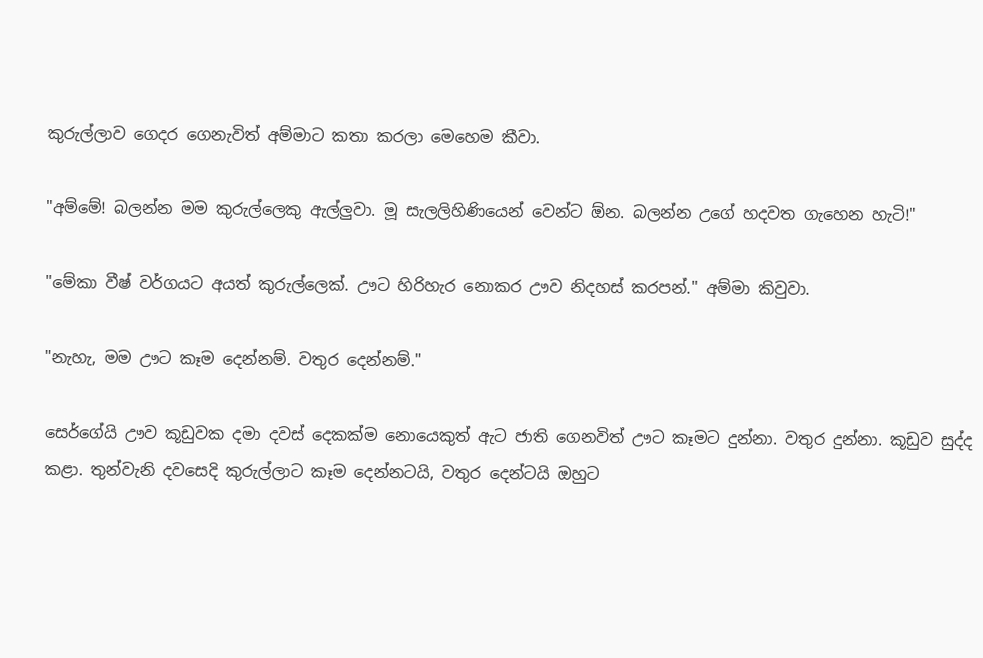කුරුල්ලාව ගෙදර ගෙනැවිත් අම්මාට කතා කරලා මෙහෙම කීවා.

"අම්මේ! බලන්න මම කුරුල්ලෙකු ඇල්ලුවා. මූ සැලලිහිණියෙන් වෙන්ට ඕන. බලන්න උගේ හදවත ගැහෙන හැටි!"

"මේකා වීෂ් වර්ගයට අයත් කුරුල්ලෙක්. ඌට හිරිහැර නොකර ඌව නිදහස් කරපන්." අම්මා කිවුවා.

"නැහැ, මම ඌට කෑම දෙන්නම්. වතුර දෙන්නම්."

සෙර්ගේයි ඌව කූඩුවක දමා දවස් දෙකක්ම නොයෙකුත් ඇට ජාති ගෙනවිත් ඌට කෑමට දුන්නා. වතුර දුන්නා. කූඩුව සුද්ද කළා. තුන්වැනි දවසෙදි කුරුල්ලාට කෑම දෙන්නටයි, වතුර දෙන්ටයි ඔහුට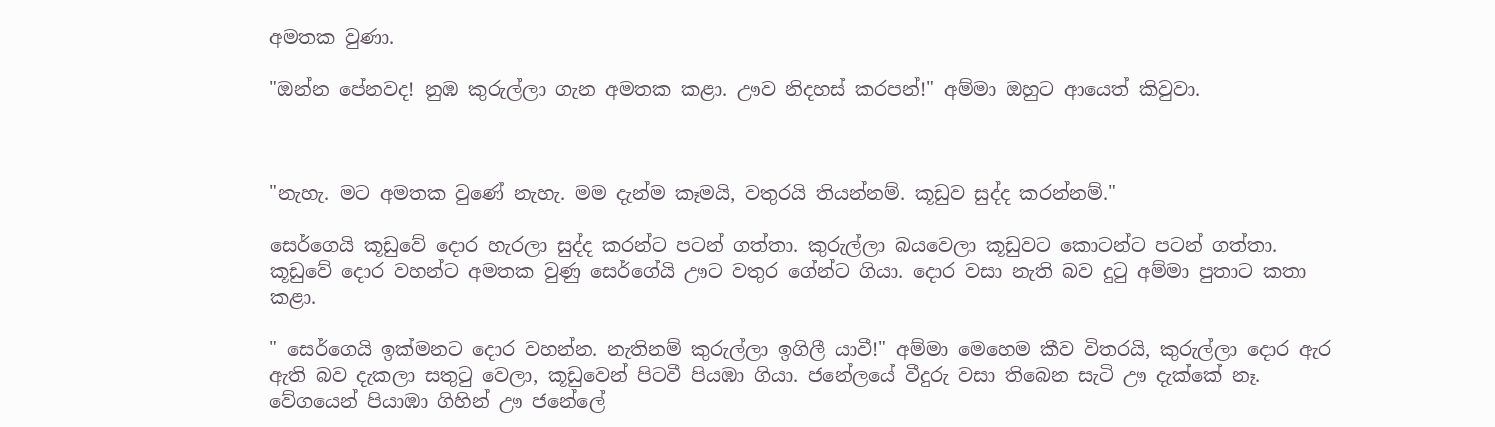අමතක වුණා.

"ඔන්න පේනවද! නුඹ කුරුල්ලා ගැන අමතක කළා. ඌව නිදහස් කරපන්!" අම්මා ඔහුට ආයෙත් කිවුවා.



"නැහැ. මට අමතක වුණේ නැහැ. මම දැන්ම කෑමයි, වතුරයි තියන්නම්. කූඩුව සුද්ද කරන්නම්."

සෙර්ගෙයි කූඩුවේ දොර හැරලා සුද්ද කරන්ට පටන් ගත්තා. කුරුල්ලා බයවෙලා කූඩුවට කොටන්ට පටන් ගත්තා. කූඩුවේ දොර වහන්ට අමතක වුණු සෙර්ගේයි ඌට වතුර ගේන්ට ගියා. දොර වසා නැති බව දුටු අම්මා පුතාට කතා කළා.

" සෙර්ගෙයි ඉක්මනට දොර වහන්න. නැතිනම් කුරුල්ලා ඉගිලී යාවී!" අම්මා මෙහෙම කීව විතරයි, කුරුල්ලා දොර ඇර ඇති බව දැකලා සතුටු වෙලා, කූඩුවෙන් පිටවී පියඹා ගියා. ජනේලයේ වීදුරු වසා තිබෙන සැටි ඌ දැක්කේ නෑ. වේගයෙන් පියාඹා ගිහින් ඌ ජනේලේ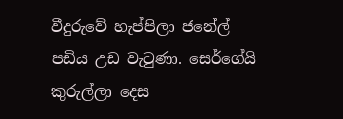වීදුරුවේ හැප්පිලා ජනේල් පඩිය උඩ වැටුණා. සෙර්ගේයි කුරුල්ලා දෙස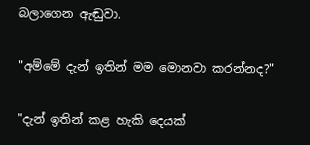බලාගෙන ඇඬුවා.

"අම්මේ දැන් ඉතින් මම මොනවා කරන්නද?"

"දැන් ඉතින් කළ හැකි දෙයක්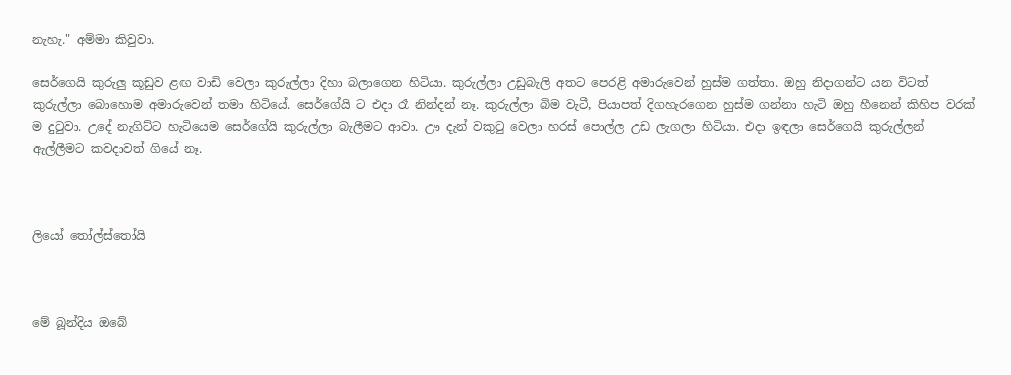නැහැ." අම්මා කිවුවා.

සෙර්ගෙයි කුරුලු කූඩුව ළඟ වාඩි වෙලා කුරුල්ලා දිහා බලාගෙන හිටියා. කුරුල්ලා උඩුබැලි අතට පෙරළි අමාරුවෙන් හුස්ම ගත්තා. ඔහු නිදාගන්ට යන විටත් කුරුල්ලා බොහොම අමාරුවෙන් තමා හිටියේ. සෙර්ගේයි ට එදා රෑ නින්දන් නෑ. කුරුල්ලා බිම වැටී, පියාපත් දිගහැරගෙන හුස්ම ගන්නා හැටි ඔහු හීනෙන් කිහිප වරක් ම දුටුවා. උදේ නැගිට්ට හැටියෙම සෙර්ගේයි කුරුල්ලා බැලීමට ආවා. ඌ දැන් වකුටු වෙලා හරස් පොල්ල උඩ ලැගලා හිටියා. එදා ඉඳලා සෙර්ගෙයි කුරුල්ලන් ඇල්ලීමට කවදාවත් ගියේ නෑ.



ලියෝ තෝල්ස්තෝයි



මේ බූන්දිය ඔබේ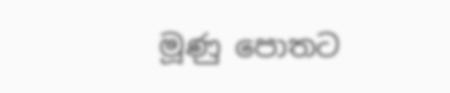මූණු පොතට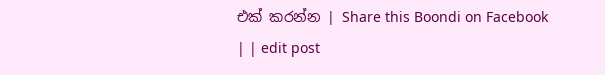එක් කරන්න | Share this Boondi on Facebook
| | edit post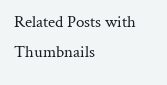Related Posts with Thumbnails